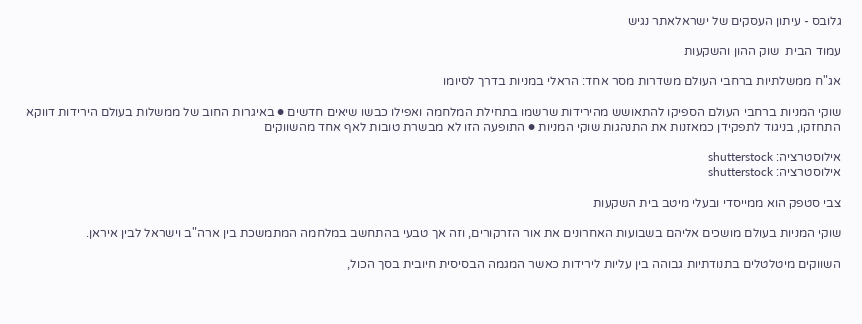גלובס - עיתון העסקים של ישראלאתר נגיש

עמוד הבית  שוק ההון והשקעות

אג"ח ממשלתיות ברחבי העולם משדרות מסר אחד: הראלי במניות בדרך לסיומו

שוקי המניות ברחבי העולם הספיקו להתאושש מהירידות שרשמו בתחילת המלחמה ואפילו כבשו שיאים חדשים ● באיגרות החוב של ממשלות בעולם הירידות דווקא התחזקו, בניגוד לתפקידן כמאזנות את התנהגות שוקי המניות ● התופעה הזו לא מבשרת טובות לאף אחד מהשווקים

אילוסטרציה: shutterstock
אילוסטרציה: shutterstock

צבי סטפק הוא ממייסדי ובעלי מיטב בית השקעות

שוקי המניות בעולם מושכים אליהם בשבועות האחרונים את אור הזרקורים, וזה אך טבעי בהתחשב במלחמה המתמשכת בין ארה"ב וישראל לבין איראן.

השווקים מיטלטלים בתנודתיות גבוהה בין עליות לירידות כאשר המגמה הבסיסית חיובית בסך הכול,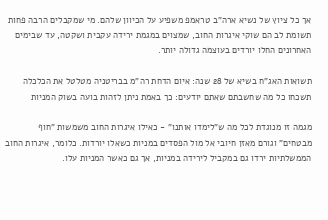אך כל ציוץ של נשיא ארה"ב טראמפ משפיע על הכיוון שלהם. מי שמקבלים הרבה פחות תשומת לב הם שוקי איגרות החוב, שמצוים במגמת ירידה עקבית ושקטה, עד שבימים האחרונים החלו יורדים בעוצמה גדולה יותר.

תשואות האג"ח בשיא של 28 שנה: איום הדחת רה"מ בבריטניה מטלטל את הכלכלה
תשכחו כל מה שחשבתם שאתם יודעים: כך באמת ניתן לזהות בועה בשוק המניות

מגמה זו מנוגדת לכל מה ש"לימדו אותנו" - כאילו איגרות החוב משמשות "חוף מבטחים" וגורם מאזן חיובי אל מול הפסדים במניות כשאלו יורדות. כלומר, איגרות החוב הממשלתיות ירדו גם במקביל לירידה במניות, אך גם כאשר המניות עלו.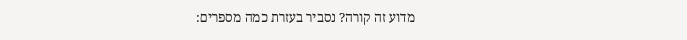מדוע זה קורה? נסביר בעזרת כמה מספרים: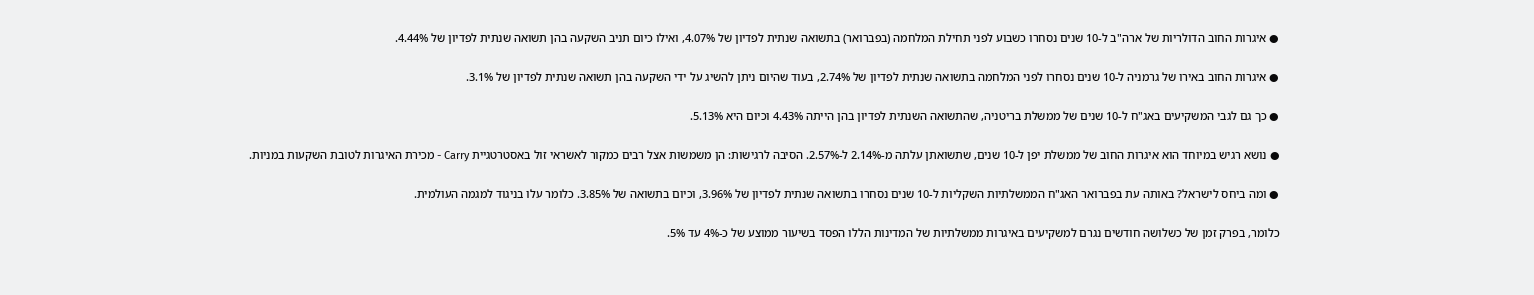● איגרות החוב הדולריות של ארה"ב ל-10 שנים נסחרו כשבוע לפני תחילת המלחמה (בפברואר) בתשואה שנתית לפדיון של 4.07%, ואילו כיום תניב השקעה בהן תשואה שנתית לפדיון של 4.44%.

● איגרות החוב באירו של גרמניה ל-10 שנים נסחרו לפני המלחמה בתשואה שנתית לפדיון של 2.74%, בעוד שהיום ניתן להשיג על ידי השקעה בהן תשואה שנתית לפדיון של 3.1%.

● כך גם לגבי המשקיעים באג"ח ל-10 שנים של ממשלת בריטניה, שהתשואה השנתית לפדיון בהן הייתה 4.43% וכיום היא 5.13%.

● נושא רגיש במיוחד הוא איגרות החוב של ממשלת יפן ל-10 שנים, שתשואתן עלתה מ-2.14% ל-2.57%. הסיבה לרגישות: הן משמשות אצל רבים כמקור לאשראי זול באסטרטגיית Carry - מכירת האיגרות לטובת השקעות במניות.

● ומה ביחס לישראל? באותה עת בפברואר האג"ח הממשלתיות השקליות ל-10 שנים נסחרו בתשואה שנתית לפדיון של 3.96%, וכיום בתשואה של 3.85%. כלומר עלו בניגוד למגמה העולמית.

כלומר, בפרק זמן של כשלושה חודשים נגרם למשקיעים באיגרות ממשלתיות של המדינות הללו הפסד בשיעור ממוצע של כ-4% עד 5%.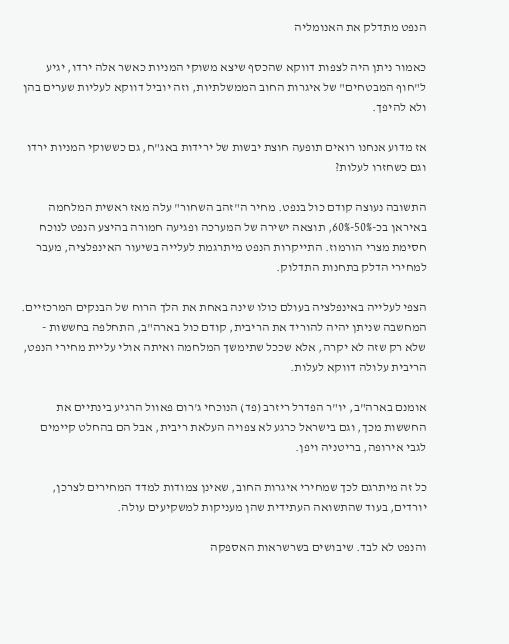הנפט מתדלק את האנומליה

כאמור ניתן היה לצפות דווקא שהכסף שיצא משוקי המניות כאשר אלה ירדו, יגיע ל"חוף המבטחים" של איגרות החוב הממשלתיות, וזה יוביל דווקא לעליות שערים בהן ולא להיפך.

אז מדוע אנחנו רואים תופעה חוצת יבשות של ירידות באג"ח, גם כששוקי המניות ירדו וגם כשחזרו לעלות?

התשובה נעוצה קודם כול בנפט. מחיר ה"זהב השחור" עלה מאז ראשית המלחמה באיראן בכ-50%-60%, תוצאה ישירה של המערכה ופגיעה חמורה בהיצע הנפט לנוכח חסימת מצרי הורמוז. התייקרות הנפט מיתרגמת לעלייה בשיעור האינפלציה, מעבר למחירי הדלק בתחנות התדלוק.

הצפי לעלייה באינפלציה בעולם כולו שינה באחת את הלך הרוח של הבנקים המרכזיים. המחשבה שניתן יהיה להוריד את הריבית, קודם כול בארה"ב, התחלפה בחששות - שלא רק שזה לא יקרה, אלא שככל שתימשך המלחמה ואיתה אולי עליית מחירי הנפט, הריבית עלולה דווקא לעלות.

אומנם בארה"ב, יו"ר הפדרל ריזרב (פד) הנוכחי ג'רום פאוול הרגיע בינתיים את החששות מכך, וגם בישראל כרגע לא צפויה העלאת ריבית, אבל הם בהחלט קיימים לגבי אירופה, בריטניה ויפן.

כל זה מיתרגם לכך שמחירי איגרות החוב, שאינן צמודות למדד המחירים לצרכן, יורדים, בעוד שהתשואה העתידית שהן מעניקות למשקיעים עולה.

והנפט לא לבד. שיבושים בשרשראות האספקה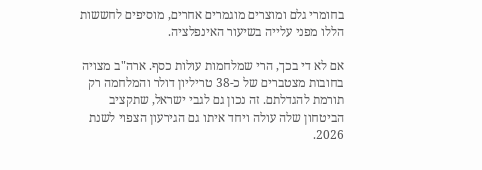בחומרי גלם ומוצרים מוגמרים אחרים, מוסיפים לחששות הללו מפני עלייה בשיעור האינפלציה.

אם לא די בכך, הרי שמלחמות עולות כסף. ארה"ב מצויה בחובות מצטברים של כ-38 טריליון דולר והמלחמה רק תורמת להגדלתם. זה נכון גם לגבי ישראל, שתקציב הביטחון שלה עולה ויחד איתו גם הגירעון הצפוי לשנת 2026.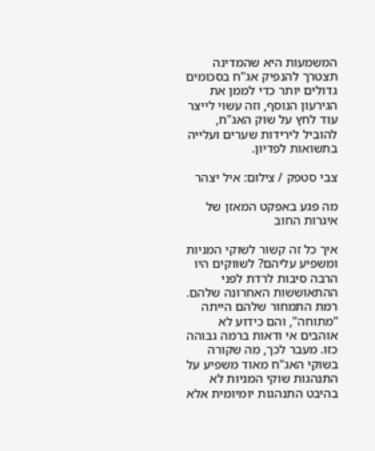המשמעות היא שהמדינה תצטרך להנפיק אג"ח בסכומים גדולים יותר כדי לממן את הגירעון הנוסף, וזה עשוי לייצר עוד לחץ על שוק האג"ח, להוביל לירידות שערים ועלייה בתשואות לפדיון.

צבי סטפק / צילום: איל יצהר

מה פגע באפקט המאזן של איגרות החוב

איך כל זה קשור לשוקי המניות ומשפיע עליהם? לשווקים היו הרבה סיבות לרדת לפני ההתאוששות האחרונה שלהם. רמת התמחור שלהם הייתה "מתוחה", והם כידוע לא אוהבים אי ודאות ברמה גבוהה כזו. מעבר לכך, מה שקורה בשוקי האג"ח מאוד משפיע על התנהגות שוקי המניות לא בהיבט התנהגות יומיומית אלא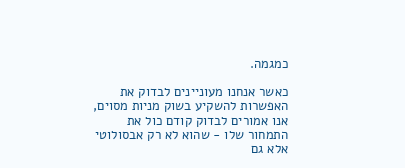כמגמה.

כאשר אנחנו מעוניינים לבדוק את האפשרות להשקיע בשוק מניות מסוים, אנו אמורים לבדוק קודם כול את התמחור שלו - שהוא לא רק אבסולוטי אלא גם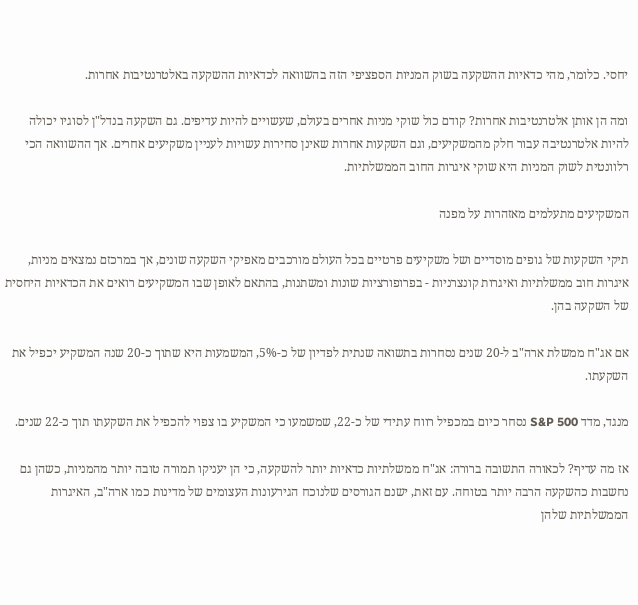יחסי. כלומר, מהי כדאיות ההשקעה בשוק המניות הספציפי הזה בהשוואה לכדאיות ההשקעה באלטרנטיבות אחרות.

ומה הן אותן אלטרנטיבות אחרות? קודם כול שוקי מניות אחרים בעולם, שעשויים להיות עדיפים. גם השקעה בנדל"ן לסוגיו יכולה להיות אלטרנטיבה עבור חלק מהמשקיעים, וגם השקעות אחרות שאינן סחירות עשויות לעניין משקיעים אחרים. אך ההשוואה הכי רלוונטית לשוק המניות היא שוקי איגרות החוב הממשלתיות.

המשקיעים מתעלמים מאזהרות על מפנה

תיקי השקעות של גופים מוסדיים ושל משקיעים פרטיים בכל העולם מורכבים מאפיקי השקעה שונים, אך במרכזם נמצאים מניות, איגרות חוב ממשלתיות ואיגרות קונצרניות - בפרופורציות שונות ומשתנות, בהתאם לאופן שבו המשקיעים רואים את הכדאיות היחסית של השקעה בהן.

אם אג"ח ממשלת ארה"ב ל-20 שנים נסחרות בתשואה שנתית לפדיון של כ-5%, המשמעות היא שתוך כ-20 שנה המשקיע יכפיל את השקעתו.

מנגד, מדד S&P 500 נסחר כיום במכפיל רווח עתידי של כ-22, שמשמעו כי המשקיע בו צפוי להכפיל את השקעתו תוך כ-22 שנים.

אז מה עדיף? לכאורה התשובה ברורה: אג"ח ממשלתיות כדאיות יותר להשקעה, כי הן יעניקו תמורה טובה יותר מהמניות, כשהן גם נחשבות כהשקעה הרבה יותר בטוחה. עם זאת, ישנם הגורסים שלנוכח הגירעונות העצומים של מדינות כמו ארה"ב, האיגרות הממשלתיות שלהן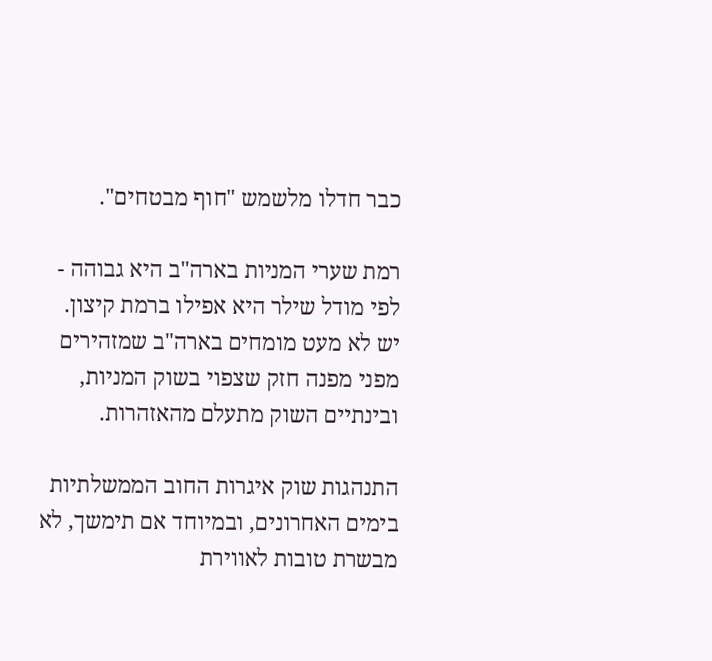כבר חדלו מלשמש "חוף מבטחים".

רמת שערי המניות בארה"ב היא גבוהה - לפי מודל שילר היא אפילו ברמת קיצון. יש לא מעט מומחים בארה"ב שמזהירים מפני מפנה חזק שצפוי בשוק המניות, ובינתיים השוק מתעלם מהאזהרות.

התנהגות שוק איגרות החוב הממשלתיות בימים האחרונים, ובמיוחד אם תימשך, לא מבשרת טובות לאווירת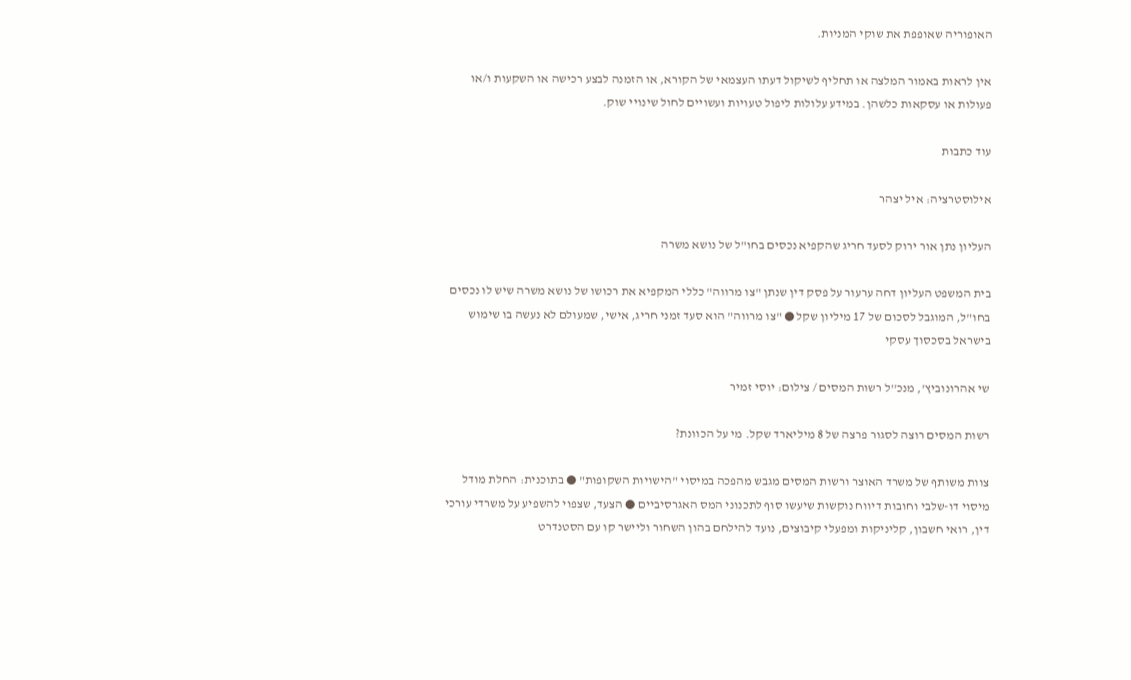האופוריה שאופפת את שוקי המניות.

אין לראות באמור המלצה או תחליף לשיקול דעתו העצמאי של הקורא, או הזמנה לבצע רכישה או השקעות ו/או פעולות או עסקאות כלשהן. במידע עלולות ליפול טעויות ועשויים לחול שינויי שוק.

עוד כתבות

אילוסטרציה: איל יצהר

העליון נתן אור ירוק לסעד חריג שהקפיא נכסים בחו"ל של נושא משרה

בית המשפט העליון דחה ערעור על פסק דין שנתן "צו מרווה" כללי המקפיא את רכושו של נושא משרה שיש לו נכסים בחו"ל, המוגבל לסכום של 17 מיליון שקל ● "צו מרווה" הוא סעד זמני חריג, אישי, שמעולם לא נעשה בו שימוש בישראל בסכסוך עסקי

שי אהרונוביץ', מנכ''ל רשות המסים / צילום: יוסי זמיר

רשות המסים רוצה לסגור פרצה של 8 מיליארד שקל. מי על הכוונת?

צוות משותף של משרד האוצר ורשות המסים מגבש מהפכה במיסוי "הישויות השקופות" ● בתוכנית: החלת מודל מיסוי דו-שלבי וחובות דיווח נוקשות שיעשו סוף לתכנוני המס האגרסיביים ● הצעד, שצפוי להשפיע על משרדי עורכי דין, רואי חשבון, קליניקות ומפעלי קיבוצים, נועד להילחם בהון השחור וליישר קו עם הסטנדרט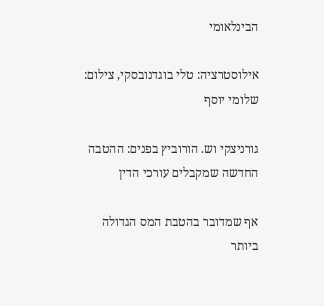הבינלאומי

אילוסטרציה: טלי בוגדנובסקי, צילום: שלומי יוסף

גורניצקי וש. הורוביץ בפנים: ההטבה החדשה שמקבלים עורכי הדין

אף שמדובר בהטבת המס הגדולה ביותר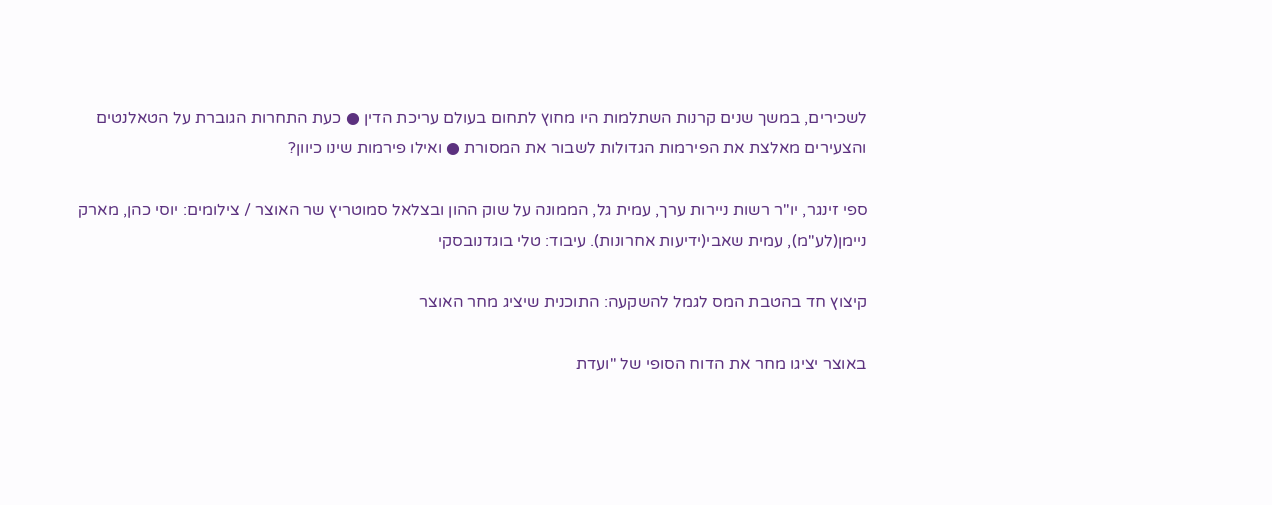לשכירים, במשך שנים קרנות השתלמות היו מחוץ לתחום בעולם עריכת הדין ● כעת התחרות הגוברת על הטאלנטים והצעירים מאלצת את הפירמות הגדולות לשבור את המסורת ● ואילו פירמות שינו כיוון?

ספי זינגר, יו''ר רשות ניירות ערך, עמית גל, הממונה על שוק ההון ובצלאל סמוטריץ שר האוצר / צילומים: יוסי כהן, מארק ניימן(לע''מ), עמית שאבי(ידיעות אחרונות). עיבוד: טלי בוגדנובסקי

קיצוץ חד בהטבת המס לגמל להשקעה: התוכנית שיציג מחר האוצר

באוצר יציגו מחר את הדוח הסופי של "ועדת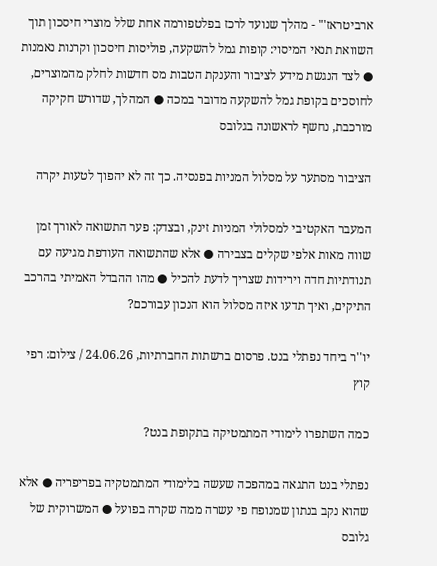ארביטראז'" - מהלך שנועד לרכז בפלטפורמה אחת שלל מוצרי חיסכון תוך השוואת תנאי המיסוי: קופות גמל להשקעה, פוליסות חיסכון וקרנות נאמנות ● לצד הנגשת מידע לציבור והענקת הטבות מס חדשות לחלק מהמוצרים, לחוסכים בקופת גמל להשקעה מדובר במכה ● המהלך, שדורש חקיקה מורכבת, נחשף לראשונה בגלובס

הציבור מסתער על מסלול המניות בפנסיה. כך זה לא יהפוך לטעות יקרה

המעבר האקטיבי למסלולי המניות זינק, ובצדק: פער התשואה לאורך זמן שווה מאות אלפי שקלים בצבירה ● אלא שהתשואה העודפת מגיעה עם תנודתיות חדה וירידות שצריך לדעת להכיל ● מהו ההבדל האמיתי בהרכב התיקים, ואיך תדעו איזה מסלול הוא הנכון עבורכם?

יו''ר ביחד נפתלי בנט. פרסום ברשתות החברתיות, 24.06.26 / צילום: רפי קוץ

כמה השתפרו לימודי המתמטיקה בתקופת בנט?

נפתלי בנט התגאה במהפכה שעשה בלימודי המתמטקיה בפריפריה ● אלא שהוא נקב בנתון שמנופח פי עשרה ממה שקרה בפועל ● המשרוקית של גלובס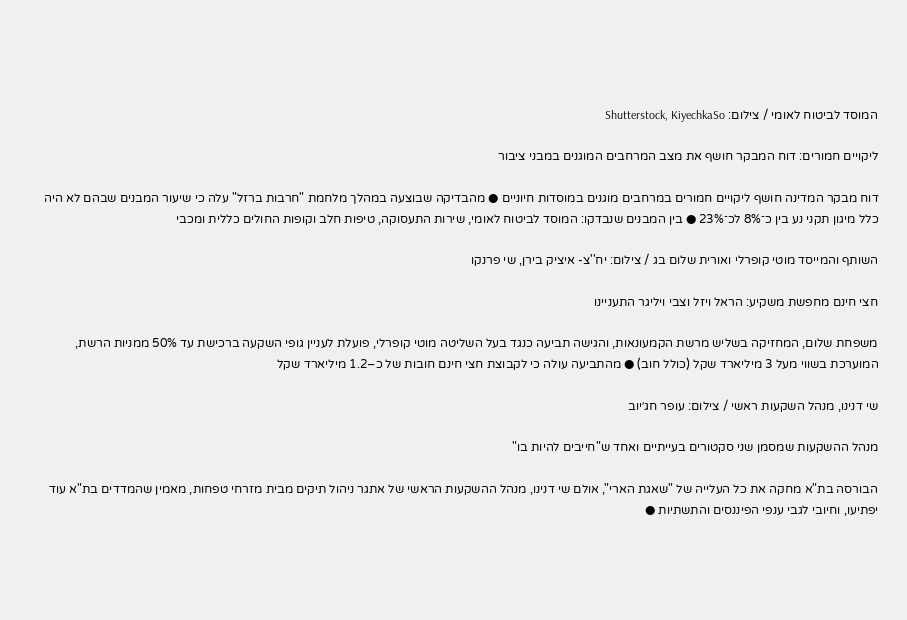המוסד לביטוח לאומי / צילום: Shutterstock, KiyechkaSo

ליקויים חמורים: דוח המבקר חושף את מצב המרחבים המוגנים במבני ציבור

דוח מבקר המדינה חושף ליקויים חמורים במרחבים מוגנים במוסדות חיוניים ● מהבדיקה שבוצעה במהלך מלחמת "חרבות ברזל" עלה כי שיעור המבנים שבהם לא היה כלל מיגון תקני נע בין כ־8% לכ־23% ● בין המבנים שנבדקו: המוסד לביטוח לאומי, שירות התעסוקה, טיפות חלב וקופות החולים כללית ומכבי

השותף והמייסד מוטי קופרלי ואורית שלום בג / צילום: יח''צ- איציק בירן, שי פרנקו

חצי חינם מחפשת משקיע: הראל ויזל וצבי ויליגר התעניינו

משפחת שלום, המחזיקה בשליש מרשת הקמעונאות, והגישה תביעה כנגד בעל השליטה מוטי קופרלי, פועלת לעניין גופי השקעה ברכישת עד 50% ממניות הרשת, המוערכת בשווי מעל 3 מיליארד שקל (כולל חוב) ● מהתביעה עולה כי לקבוצת חצי חינם חובות של כ–1.2 מיליארד שקל

שי דנינו, מנהל השקעות ראשי / צילום: עופר חג׳יוב

מנהל ההשקעות שמסמן שני סקטורים בעייתיים ואחד ש"חייבים להיות בו"

הבורסה בת"א מחקה את כל העלייה של "שאגת הארי", אולם שי דנינו, מנהל ההשקעות הראשי של אתגר ניהול תיקים מבית מזרחי טפחות, מאמין שהמדדים בת"א עוד יפתיעו, וחיובי לגבי ענפי הפיננסים והתשתיות ●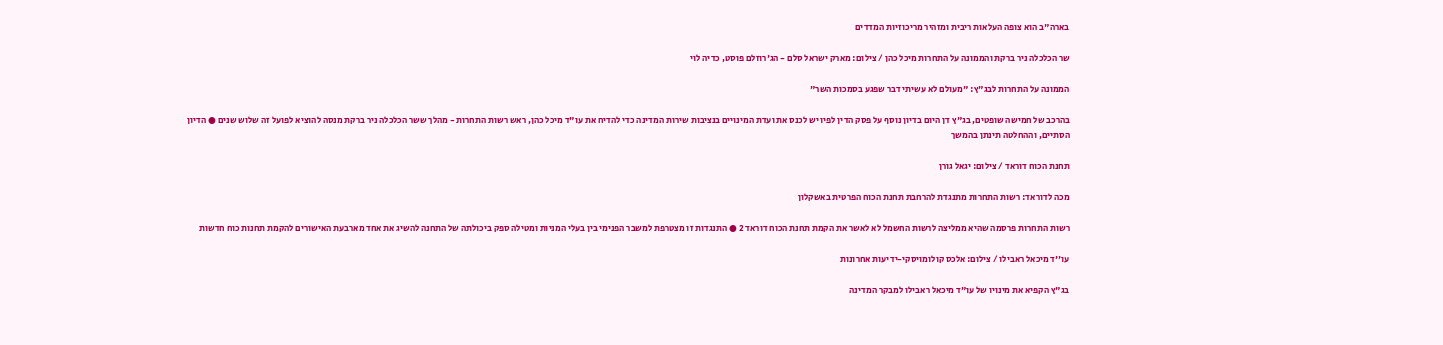בארה"ב הוא צופה העלאות ריבית ומזהיר מריכוזיות המדדים

שר הכלכלה ניר ברקת והממונה על התחרות מיכל כהן / צילום: מארק ישראל סלם - הג'רוזלם פוסט, כדיה לוי

הממונה על התחרות לבג"ץ: "מעולם לא עשיתי דבר שפגע בסמכות השר"

בהרכב של חמישה שופטים, בג"ץ דן היום בדיון נוסף על פסק הדין לפיו יש לכנס את ועדת המינויים בנציבות שירות המדינה כדי להדיח את עו"ד מיכל כהן, ראש רשות התחרות - מהלך ששר הכלכלה ניר ברקת מנסה להוציא לפועל זה שלוש שנים ● הדיון הסתיים, וההחלטה תינתן בהמשך

תחנת הכוח דוראד / צילום: יגאל גורן

מכה לדוראד: רשות התחרות מתנגדת להרחבת תחנת הכוח הפרטית באשקלון

רשות התחרות פרסמה שהיא ממליצה לרשות החשמל לא לאשר את הקמת תחנת הכוח דוראד 2 ● התנגדות זו מצטרפת למשבר הפנימי בין בעלי המניות ומטילה ספק ביכולתה של התחנה להשיג את אחד מארבעת האישורים להקמת תחנות כוח חדשות

עו''ד מיכאל ראבילו / צילום: אלכס קולומויסקי-ידיעות אחרונות

בג"ץ הקפיא את מינויו של עו"ד מיכאל ראבילו למבקר המדינה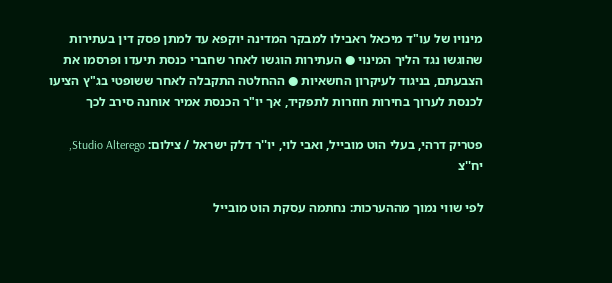מינויו של עו"ד מיכאל ראבילו למבקר המדינה יוקפא עד למתן פסק דין בעתירות שהוגשו נגד הליך המינוי ● העתירות הוגשו לאחר שחברי כנסת תיעדו ופרסמו את הצבעתם, בניגוד לעיקרון החשאיות ● ההחלטה התקבלה לאחר ששופטי בג"ץ הציעו לכנסת לערוך בחירות חוזרות לתפקיד, אך יו"ר הכנסת אמיר אוחנה סירב לכך

פטריק דרהי, בעלי הוט מובייל, ואבי לוי, יו''ר דלק ישראל / צילום: Studio Alterego, יח''צ

לפי שווי נמוך מההערכות: נחתמה עסקת הוט מובייל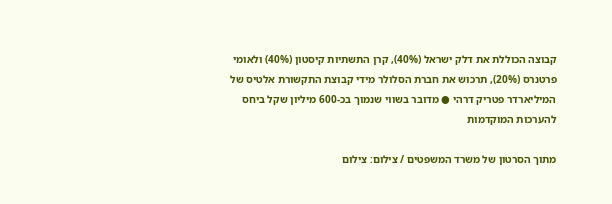קבוצה הכוללת את דלק ישראל (40%), קרן התשתיות קיסטון (40%) ולאומי פרטנרס (20%), תרכוש את חברת הסלולר מידי קבוצת התקשורת אלטיס של המיליארדר פטריק דרהי ● מדובר בשווי שנמוך בכ-600 מיליון שקל ביחס להערכות המוקדמות

מתוך הסרטון של משרד המשפטים / צילום: צילום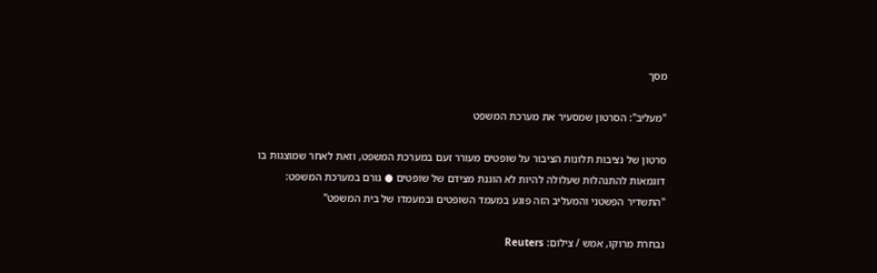מסך

"מעליב": הסרטון שמסעיר את מערכת המשפט

סרטון של נציבות תלונות הציבור על שופטים מעורר זעם במערכת המשפט, וזאת לאחר שמוצגות בו דוגמאות להתנהלות שעלולה להיות לא הוגנת מצידם של שופטים ● גורם במערכת המשפט: "התשדיר הפשטני והמעליב הזה פוגע במעמד השופטים ובמעמדו של בית המשפט"

נבחרת מרוקו, אמש / צילום: Reuters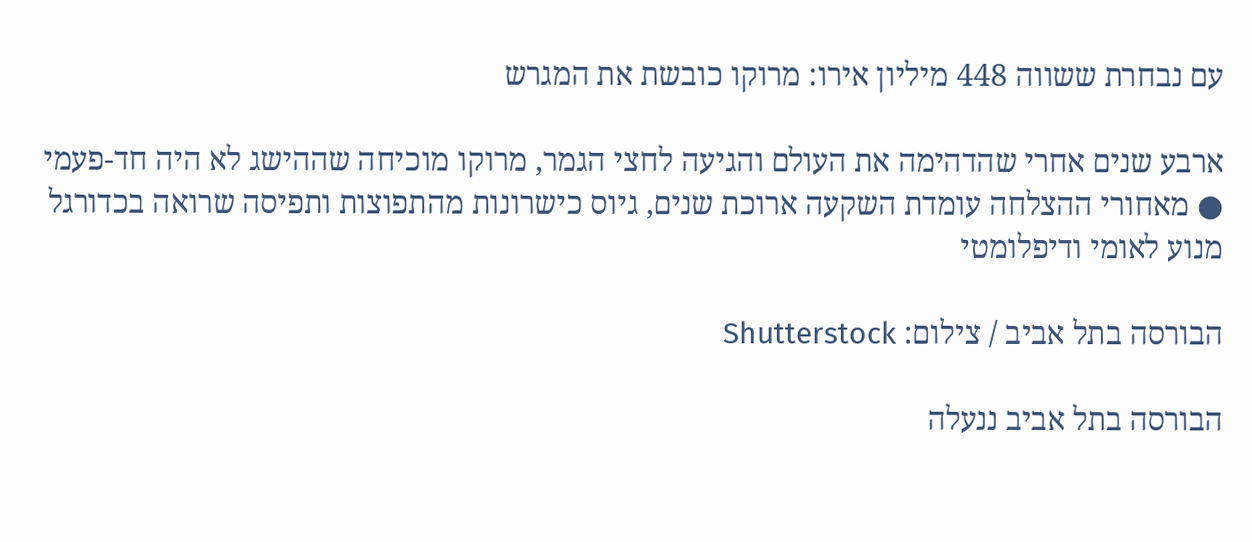עם נבחרת ששווה 448 מיליון אירו: מרוקו כובשת את המגרש

ארבע שנים אחרי שהדהימה את העולם והגיעה לחצי הגמר, מרוקו מוכיחה שההישג לא היה חד-פעמי ● מאחורי ההצלחה עומדת השקעה ארוכת שנים, גיוס כישרונות מהתפוצות ותפיסה שרואה בכדורגל מנוע לאומי ודיפלומטי

הבורסה בתל אביב / צילום: Shutterstock

הבורסה בתל אביב ננעלה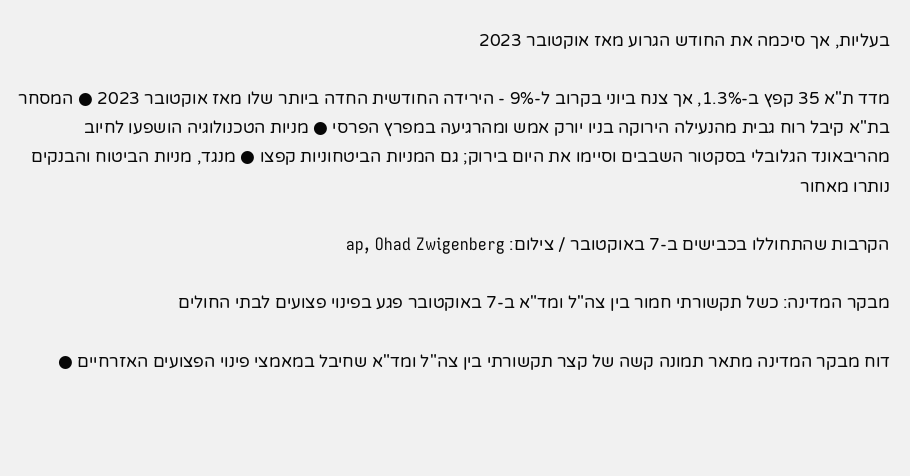בעליות, אך סיכמה את החודש הגרוע מאז אוקטובר 2023

מדד ת"א 35 קפץ ב-1.3%, אך צנח ביוני בקרוב ל-9% - הירידה החודשית החדה ביותר שלו מאז אוקטובר 2023 ● המסחר בת"א קיבל רוח גבית מהנעילה הירוקה בניו יורק אמש ומהרגיעה במפרץ הפרסי ● מניות הטכנולוגיה הושפעו לחיוב מהריבאונד הגלובלי בסקטור השבבים וסיימו את היום בירוק; גם המניות הביטחוניות קפצו ● מנגד, מניות הביטוח והבנקים נותרו מאחור

הקרבות שהתחוללו בכבישים ב-7 באוקטובר / צילום: ap, Ohad Zwigenberg

מבקר המדינה: כשל תקשורתי חמור בין צה"ל ומד"א ב-7 באוקטובר פגע בפינוי פצועים לבתי החולים

דוח מבקר המדינה מתאר תמונה קשה של קצר תקשורתי בין צה"ל ומד"א שחיבל במאמצי פינוי הפצועים האזרחיים ●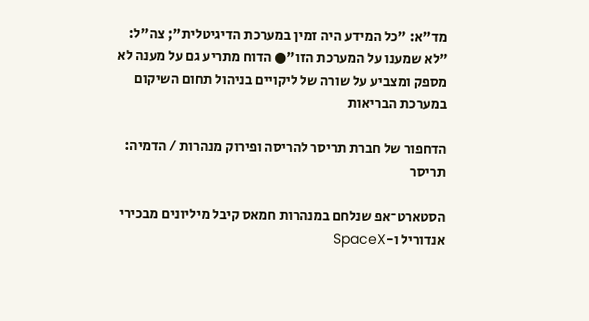מד"א: "כל המידע היה זמין במערכת הדיגיטלית"; צה"ל: "לא שמענו על המערכת הזו"● הדוח מתריע גם על מענה לא מספק ומצביע על שורה של ליקויים בניהול תחום השיקום במערכת הבריאות

הדחפור של חברת תריסר להריסה ופירוק מנהרות / הדמיה: תריסר

הסטארט־אפ שנלחם במנהרות חמאס קיבל מיליונים מבכירי אנדוריל ו-SpaceX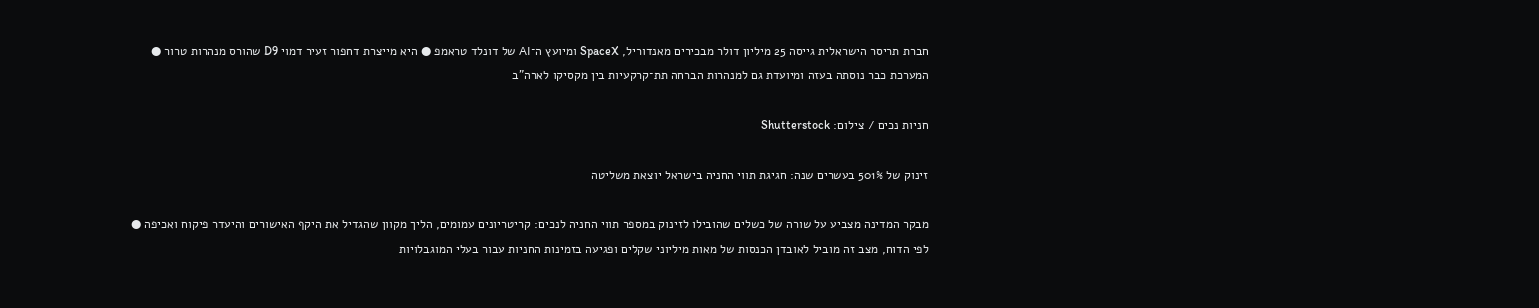חברת תריסר הישראלית גייסה 25 מיליון דולר מבכירים מאנדוריל, SpaceX ומיועץ ה־AI של דונלד טראמפ ● היא מייצרת דחפור זעיר דמוי D9 שהורס מנהרות טרור ● המערכת כבר נוסתה בעזה ומיועדת גם למנהרות הברחה תת־קרקעיות בין מקסיקו לארה"ב

חניות נכים / צילום: Shutterstock

זינוק של 501% בעשרים שנה: חגיגת תווי החניה בישראל יוצאת משליטה

מבקר המדינה מצביע על שורה של כשלים שהובילו לזינוק במספר תווי החניה לנכים: קריטריונים עמומים, הליך מקוון שהגדיל את היקף האישורים והיעדר פיקוח ואכיפה ● לפי הדוח, מצב זה מוביל לאובדן הכנסות של מאות מיליוני שקלים ופגיעה בזמינות החניות עבור בעלי המוגבלויות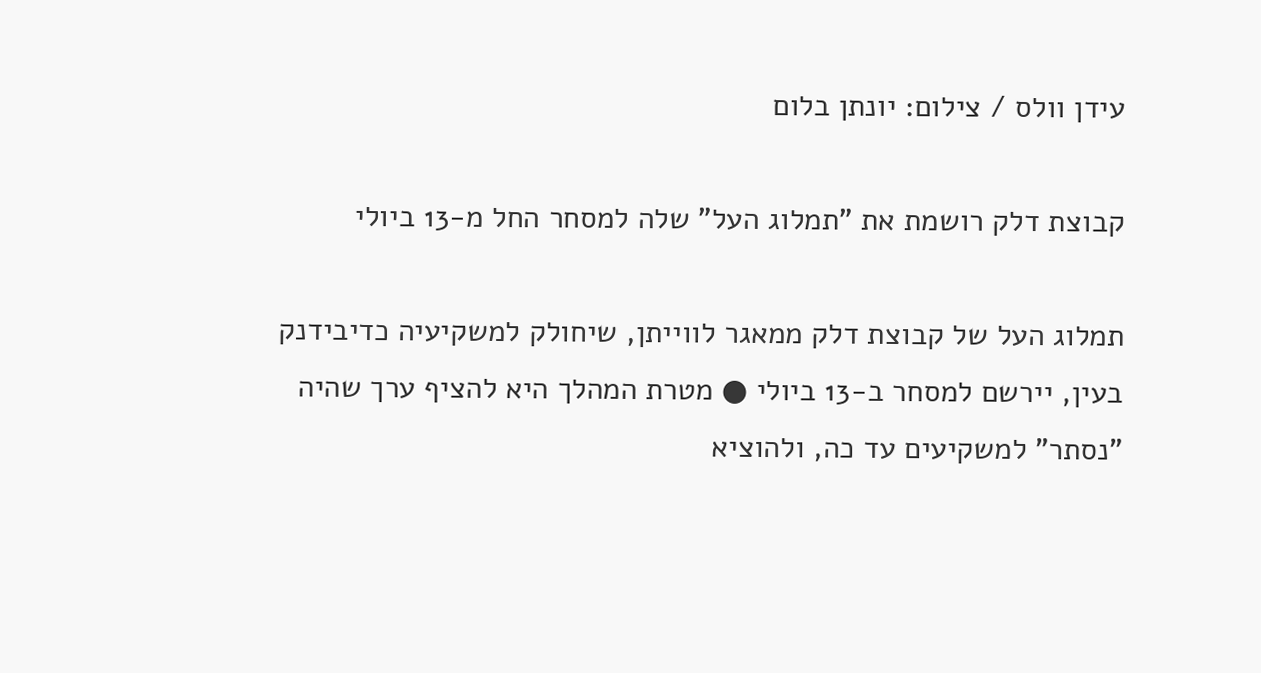עידן וולס / צילום: יונתן בלום

קבוצת דלק רושמת את "תמלוג העל" שלה למסחר החל מ-13 ביולי

תמלוג העל של קבוצת דלק ממאגר לווייתן, שיחולק למשקיעיה כדיבידנק בעין, יירשם למסחר ב-13 ביולי ● מטרת המהלך היא להציף ערך שהיה "נסתר" למשקיעים עד כה, ולהוציא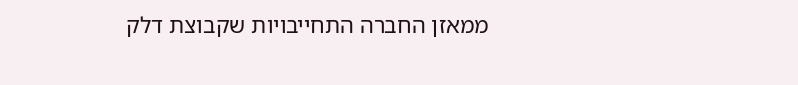ממאזן החברה התחייבויות שקבוצת דלק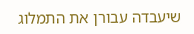שיעבדה עבורן את התמלוג